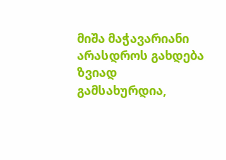მიშა მაჭავარიანი არასდროს გახდება ზვიად გამსახურდია,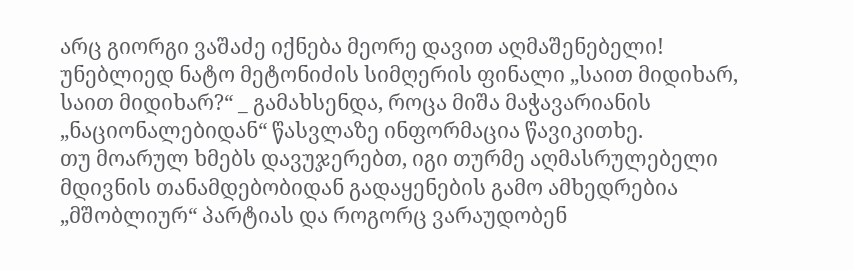არც გიორგი ვაშაძე იქნება მეორე დავით აღმაშენებელი!
უნებლიედ ნატო მეტონიძის სიმღერის ფინალი „საით მიდიხარ, საით მიდიხარ?“ _ გამახსენდა, როცა მიშა მაჭავარიანის „ნაციონალებიდან“ წასვლაზე ინფორმაცია წავიკითხე.
თუ მოარულ ხმებს დავუჯერებთ, იგი თურმე აღმასრულებელი მდივნის თანამდებობიდან გადაყენების გამო ამხედრებია „მშობლიურ“ პარტიას და როგორც ვარაუდობენ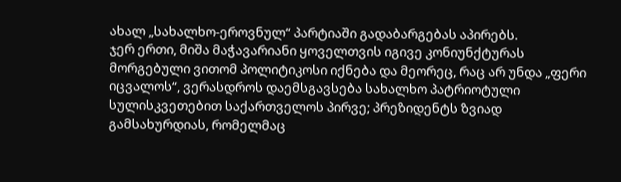ახალ „სახალხო-ეროვნულ“ პარტიაში გადაბარგებას აპირებს.
ჯერ ერთი, მიშა მაჭავარიანი ყოველთვის იგივე კონიუნქტურას მორგებული ვითომ პოლიტიკოსი იქნება და მეორეც, რაც არ უნდა „ფერი იცვალოს“, ვერასდროს დაემსგავსება სახალხო პატრიოტული სულისკვეთებით საქართველოს პირვე; პრეზიდენტს ზვიად გამსახურდიას, რომელმაც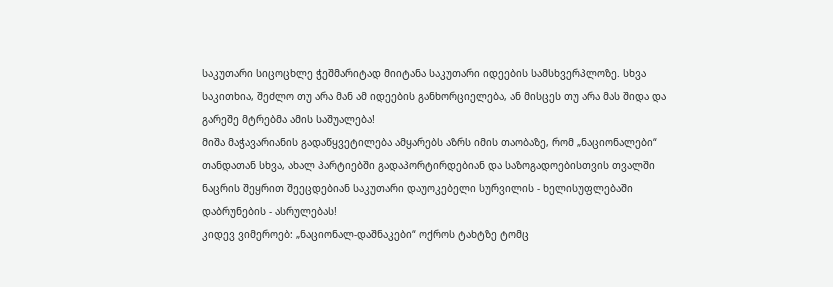საკუთარი სიცოცხლე ჭეშმარიტად მიიტანა საკუთარი იდეების სამსხვერპლოზე. სხვა საკითხია, შეძლო თუ არა მან ამ იდეების განხორციელება, ან მისცეს თუ არა მას შიდა და გარეშე მტრებმა ამის საშუალება!
მიშა მაჭავარიანის გადაწყვეტილება ამყარებს აზრს იმის თაობაზე, რომ „ნაციონალები“ თანდათან სხვა, ახალ პარტიებში გადაპორტირდებიან და საზოგადოებისთვის თვალში ნაცრის შეყრით შეეცდებიან საკუთარი დაუოკებელი სურვილის - ხელისუფლებაში დაბრუნების - ასრულებას!
კიდევ ვიმეროებ: „ნაციონალ-დაშნაკები“ ოქროს ტახტზე ტომც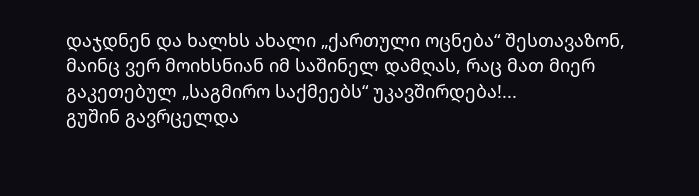დაჯდნენ და ხალხს ახალი „ქართული ოცნება“ შესთავაზონ, მაინც ვერ მოიხსნიან იმ საშინელ დამღას, რაც მათ მიერ გაკეთებულ „საგმირო საქმეებს“ უკავშირდება!...
გუშინ გავრცელდა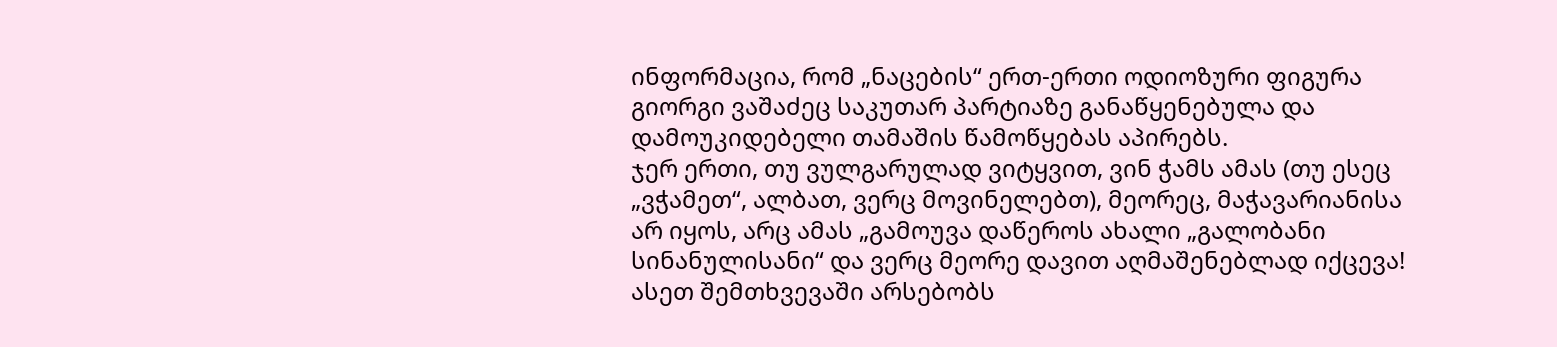ინფორმაცია, რომ „ნაცების“ ერთ-ერთი ოდიოზური ფიგურა გიორგი ვაშაძეც საკუთარ პარტიაზე განაწყენებულა და დამოუკიდებელი თამაშის წამოწყებას აპირებს.
ჯერ ერთი, თუ ვულგარულად ვიტყვით, ვინ ჭამს ამას (თუ ესეც „ვჭამეთ“, ალბათ, ვერც მოვინელებთ), მეორეც, მაჭავარიანისა არ იყოს, არც ამას „გამოუვა დაწეროს ახალი „გალობანი სინანულისანი“ და ვერც მეორე დავით აღმაშენებლად იქცევა!
ასეთ შემთხვევაში არსებობს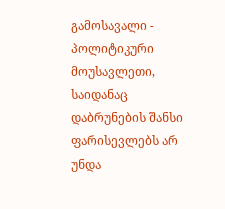გამოსავალი - პოლიტიკური მოუსავლეთი, საიდანაც დაბრუნების შანსი ფარისევლებს არ უნდა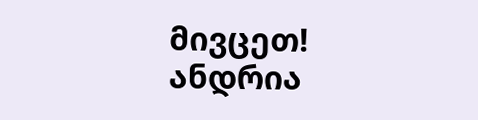მივცეთ!
ანდრია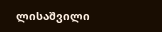ლისაშვილი